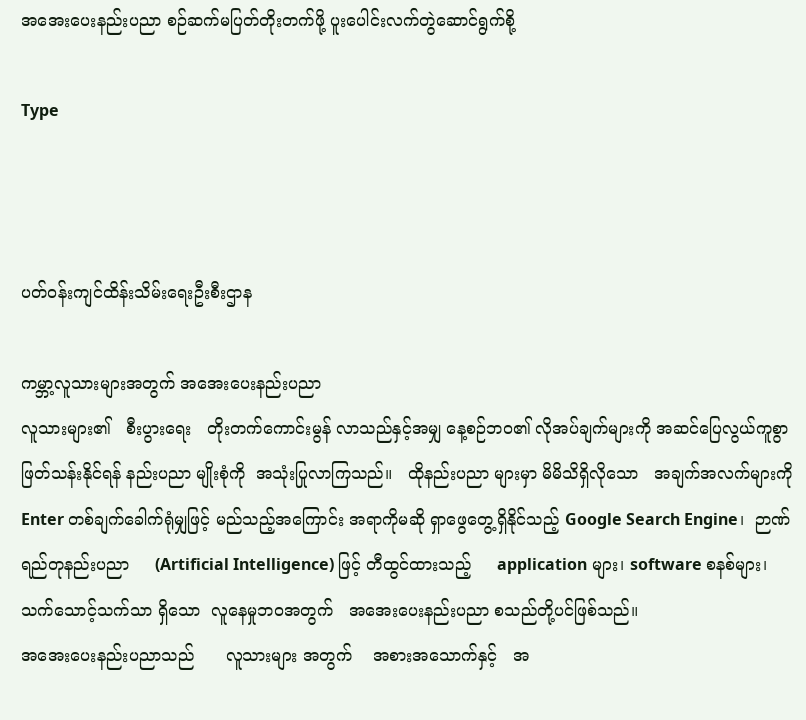အအေးပေးနည်းပညာ စဉ်ဆက်မပြတ်တိုးတက်ဖို့ ပူးပေါင်းလက်တွဲဆောင်ရွက်စို့

Type



ပတ်ဝန်းကျင်ထိန်းသိမ်းရေးဦးစီးဌာန

ကမ္ဘာ့လူသားများအတွက် အအေးပေးနည်းပညာ
လူသားများ၏   စီးပွားရေး   တိုးတက်ကောင်းမွန် လာသည်နှင့်အမျှ နေ့စဉ်ဘဝ၏ လိုအပ်ချက်များကို အဆင်ပြေလွယ်ကူစွာ ဖြတ်သန်းနိုင်ရန် နည်းပညာ မျိုးစုံကို  အသုံးပြုလာကြသည်။   ထိုနည်းပညာ များမှာ မိမိသိရှိလိုသော   အချက်အလက်များကို Enter တစ်ချက်ခေါက်ရုံမျှဖြင့် မည်သည့်အကြောင်း အရာကိုမဆို ရှာဖွေတွေ့ရှိနိုင်သည့် Google Search Engine၊  ဉာဏ်ရည်တုနည်းပညာ     (Artificial Intelligence) ဖြင့် တီထွင်ထားသည့်     application များ၊ software စနစ်များ၊   သက်သောင့်သက်သာ ရှိသော  လူနေမှုဘဝအတွက်   အအေးပေးနည်းပညာ စသည်တို့ပင်ဖြစ်သည်။
အအေးပေးနည်းပညာသည်      လူသားများ အတွက်    အစားအသောက်နှင့်   အ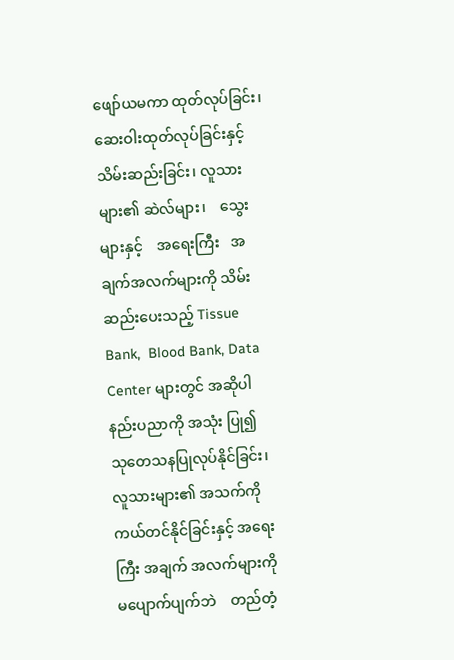ဖျော်ယမကာ ထုတ်လုပ်ခြင်း၊       ဆေးဝါးထုတ်လုပ်ခြင်းနှင့် သိမ်းဆည်းခြင်း၊ လူသားများ၏ ဆဲလ်များ၊    သွေး များနှင့်    အရေးကြီး   အချက်အလက်များကို သိမ်းဆည်းပေးသည့် Tissue Bank,  Blood Bank, Data Center များတွင် အဆိုပါ နည်းပညာကို အသုံး ပြု၍    သုတေသနပြုလုပ်နိုင်ခြင်း၊      လူသားများ၏ အသက်ကိုကယ်တင်နိုင်ခြင်းနှင့် အရေးကြီး အချက် အလက်များကို   မပျောက်ပျက်ဘဲ    တည်တံ့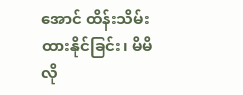အောင် ထိန်းသိမ်းထားနိုင်ခြင်း၊ မိမိလို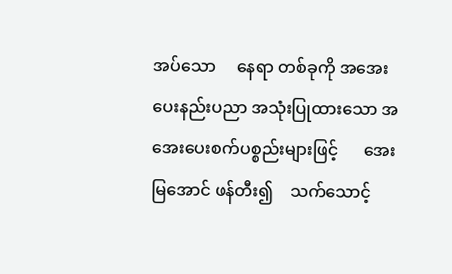အပ်သော     နေရာ တစ်ခုကို အအေးပေးနည်းပညာ အသုံးပြုထားသော အအေးပေးစက်ပစ္စည်းများဖြင့်      အေးမြအောင် ဖန်တီး၍    သက်သောင့်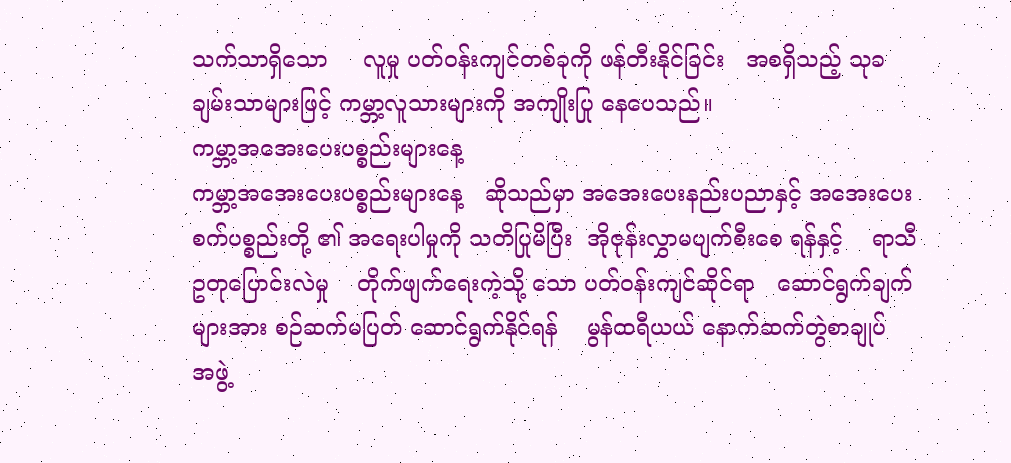သက်သာရှိသော     လူမှု ပတ်ဝန်းကျင်တစ်ခုကို ဖန်တီးနိုင်ခြင်း   အစရှိသည့် သုခချမ်းသာများဖြင့် ကမ္ဘာ့လူသားများကို အကျိုးပြု နေပေသည်။
ကမ္ဘာ့အအေးပေးပစ္စည်းများနေ့
ကမ္ဘာ့အအေးပေးပစ္စည်းများနေ့   ဆိုသည်မှာ အအေးပေးနည်းပညာနှင့် အအေးပေးစက်ပစ္စည်းတို့ ၏ အရေးပါမှုကို သတိပြုမိပြီး  အိုဇုန်းလွှာမပျက်စီးစေ ရန်နှင့်    ရာသီဥတုပြောင်းလဲမှု    တိုက်ဖျက်ရေးကဲ့သို့ သော ပတ်ဝန်းကျင်ဆိုင်ရာ   ဆောင်ရွက်ချက်များအား စဉ်ဆက်မပြတ် ဆောင်ရွက်နိုင်ရန်    မွန်ထရီယယ် နောက်ဆက်တွဲစာချုပ်    အဖွဲ့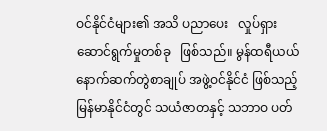ဝင်နိုင်ငံများ၏ အသိ ပညာပေး   လှုပ်ရှားဆောင်ရွက်မှုတစ်ခု   ဖြစ်သည်။ မွန်ထရီယယ် နောက်ဆက်တွဲစာချုပ် အဖွဲ့ဝင်နိုင်ငံ ဖြစ်သည့် မြန်မာနိုင်ငံတွင် သယံဇာတနှင့် သဘာဝ ပတ်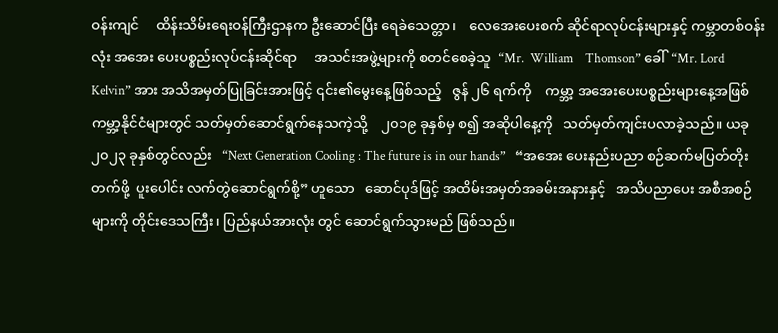ဝန်းကျင်     ထိန်းသိမ်းရေးဝန်ကြီးဌာနက ဦးဆောင်ပြီး ရေခဲသေတ္တာ၊    လေအေးပေးစက် ဆိုင်ရာလုပ်ငန်းများနှင့် ကမ္ဘာတစ်ဝန်းလုံး အအေး ပေးပစ္စည်းလုပ်ငန်းဆိုင်ရာ     အသင်းအဖွဲ့များကို စတင်စေခဲ့သူ  “Mr.  William    Thomson” ခေါ်  “Mr. Lord Kelvin” အား အသိအမှတ်ပြုခြင်းအားဖြင့် ၎င်း၏မွေးနေ့ဖြစ်သည့်   ဇွန် ၂၆ ရက်ကို    ကမ္ဘာ့ အအေးပေးပစ္စည်းများနေ့အဖြစ် ကမ္ဘာ့နိုင်ငံများတွင် သတ်မှတ်ဆောင်ရွက်နေသကဲ့သို့    ၂၀၁၉ ခုနှစ်မှ စ၍ အဆိုပါနေ့ကို   သတ်မှတ်ကျင်းပလာခဲ့သည်။ ယခု   ၂၀၂၃ ခုနှစ်တွင်လည်း   “Next Generation Cooling : The future is in our hands”   “အအေး ပေးနည်းပညာ စဉ်ဆက်မပြတ်တိုးတက်ဖို့  ပူးပေါင်း လက်တွဲဆောင်ရွက်စို့” ဟူသော   ဆောင်ပုဒ်ဖြင့် အထိမ်းအမှတ်အခမ်းအနားနှင့်   အသိပညာပေး အစီအစဉ်များကို တိုင်းဒေသကြီး၊ ပြည်နယ်အားလုံး တွင် ဆောင်ရွက်သွားမည် ဖြစ်သည်။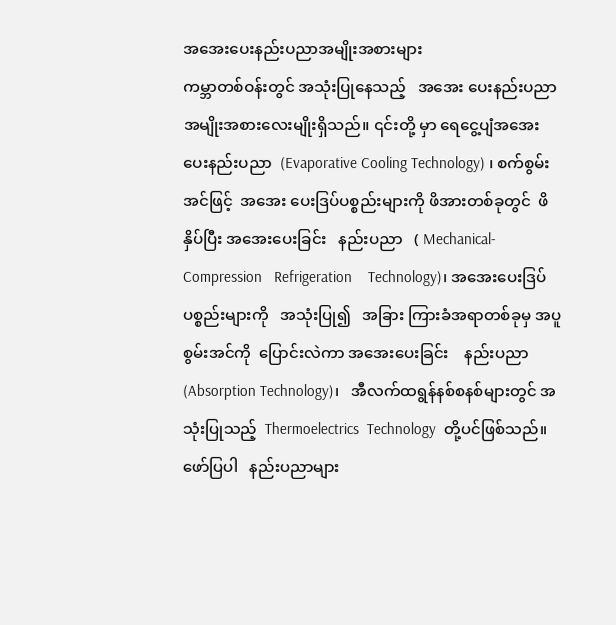အအေးပေးနည်းပညာအမျိုးအစားများ
ကမ္ဘာတစ်ဝန်းတွင် အသုံးပြုနေသည့်   အအေး ပေးနည်းပညာ အမျိုးအစားလေးမျိုးရှိသည်။ ၎င်းတို့ မှာ ရေငွေ့ပျံအအေးပေးနည်းပညာ  (Evaporative Cooling Technology) ၊ စက်စွမ်းအင်ဖြင့်  အအေး ပေးဒြပ်ပစ္စည်းများကို ဖိအားတစ်ခုတွင်  ဖိနှိပ်ပြီး အအေးပေးခြင်း   နည်းပညာ   ( Mechanical-Compression   Refrigeration    Technology)၊ အအေးပေးဒြပ်ပစ္စည်းများကို   အသုံးပြု၍   အခြား ကြားခံအရာတစ်ခုမှ အပူစွမ်းအင်ကို  ပြောင်းလဲကာ အအေးပေးခြင်း    နည်းပညာ    (Absorption Technology)၊   အီလက်ထရွန်နစ်စနစ်များတွင် အသုံးပြုသည့်  Thermoelectrics  Technology  တို့ပင်ဖြစ်သည်။       ဖော်ပြပါ   နည်းပညာများ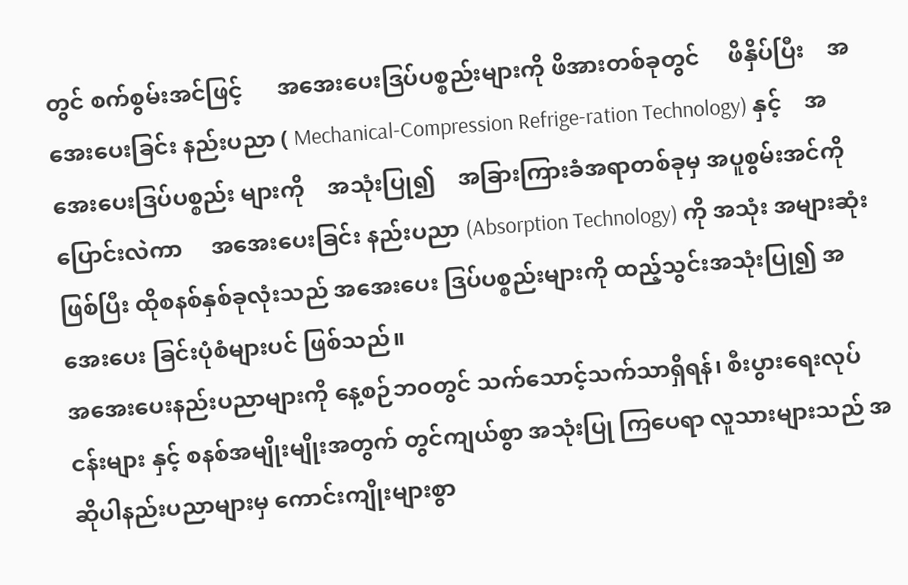တွင် စက်စွမ်းအင်ဖြင့်      အအေးပေးဒြပ်ပစ္စည်းများကို ဖိအားတစ်ခုတွင်     ဖိနှိပ်ပြီး    အအေးပေးခြင်း နည်းပညာ ( Mechanical-Compression Refrige-ration Technology) နှင့်    အအေးပေးဒြပ်ပစ္စည်း များကို    အသုံးပြု၍    အခြားကြားခံအရာတစ်ခုမှ အပူစွမ်းအင်ကို   ပြောင်းလဲကာ     အအေးပေးခြင်း နည်းပညာ (Absorption Technology) ကို အသုံး အများဆုံးဖြစ်ပြီး ထိုစနစ်နှစ်ခုလုံးသည် အအေးပေး ဒြပ်ပစ္စည်းများကို ထည့်သွင်းအသုံးပြု၍ အအေးပေး ခြင်းပုံစံများပင် ဖြစ်သည်။
အအေးပေးနည်းပညာများကို နေ့စဉ်ဘဝတွင် သက်သောင့်သက်သာရှိရန်၊ စီးပွားရေးလုပ်ငန်းများ နှင့် စနစ်အမျိုးမျိုးအတွက် တွင်ကျယ်စွာ အသုံးပြု ကြပေရာ လူသားများသည် အဆိုပါနည်းပညာများမှ ကောင်းကျိုးများစွာ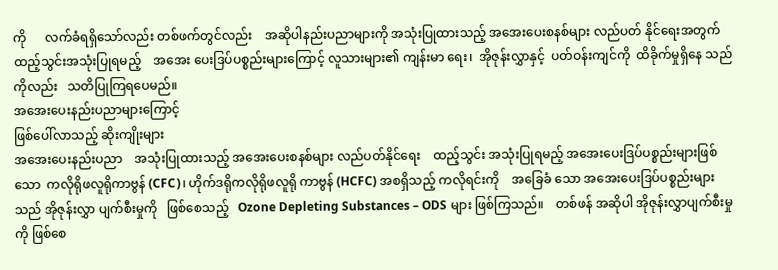ကို      လက်ခံရရှိသော်လည်း တစ်ဖက်တွင်လည်း    အဆိုပါနည်းပညာများကို အသုံးပြုထားသည့် အအေးပေးစနစ်များ လည်ပတ် နိုင်ရေးအတွက်  ထည့်သွင်းအသုံးပြုရမည့်    အအေး ပေးဒြပ်ပစ္စည်းများကြောင့် လူသားများ၏ ကျန်းမာ ရေး၊  အိုဇုန်းလွှာနှင့်  ပတ်ဝန်းကျင်ကို  ထိခိုက်မှုရှိနေ သည်ကိုလည်း   သတိပြုကြရပေမည်။
အအေးပေးနည်းပညာများကြောင့်
ဖြစ်ပေါ်လာသည့် ဆိုးကျိုးများ
အအေးပေးနည်းပညာ    အသုံးပြုထားသည့် အအေးပေးစနစ်များ လည်ပတ်နိုင်ရေး    ထည့်သွင်း အသုံးပြုရမည့် အအေးပေးဒြပ်ပစ္စည်းများဖြစ်သော  ကလိုရိုဖလူရိုကာဗွန် (CFC)၊ ဟိုက်ဒရိုကလိုရိုဖလူရို ကာဗွန် (HCFC) အစရှိသည့် ကလိုရင်းကို    အခြေခံ သော အအေးပေးဒြပ်ပစ္စည်းများသည် အိုဇုန်းလွှာ ပျက်စီးမှုကို   ဖြစ်စေသည့်   Ozone Depleting Substances – ODS များ ဖြစ်ကြသည်။    တစ်ဖန် အဆိုပါ အိုဇုန်းလွှာပျက်စီးမှုကို ဖြစ်စေ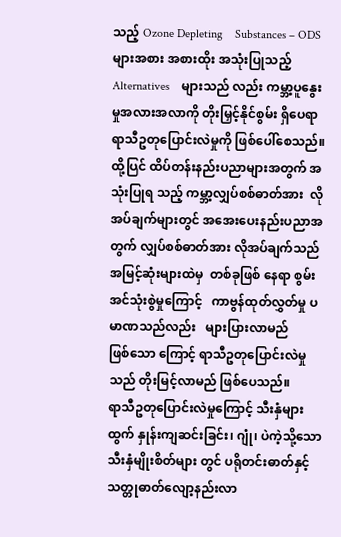သည့် Ozone Depleting    Substances – ODS  များအစား အစားထိုး အသုံးပြုသည့် Alternatives    များသည် လည်း ကမ္ဘာ့ပူနွေးမှုအလားအလာကို တိုးမြှင့်နိုင်စွမ်း ရှိပေရာ ရာသီဥတုပြောင်းလဲမှုကို ဖြစ်ပေါ်စေသည်။ ထို့ပြင် ထိပ်တန်းနည်းပညာများအတွက် အသုံးပြုရ သည့် ကမ္ဘာ့လျှပ်စစ်ဓာတ်အား  လိုအပ်ချက်များတွင် အအေးပေးနည်းပညာအတွက် လျှပ်စစ်ဓာတ်အား လိုအပ်ချက်သည် အမြင့်ဆုံးများထဲမှ  တစ်ခုဖြစ် နေရာ စွမ်းအင်သုံးစွဲမှုကြောင့်   ကာဗွန်ထုတ်လွှတ်မှု ပမာဏသည်လည်း   များပြားလာမည်     ဖြစ်သော ကြောင့် ရာသီဥတုပြောင်းလဲမှုသည် တိုးမြင့်လာမည် ဖြစ်ပေသည်။
ရာသီဥတုပြောင်းလဲမှုကြောင့် သီးနှံများထွက် နှုန်းကျဆင်းခြင်း၊ ဂျုံ၊ ပဲကဲ့သို့သော သီးနှံမျိုးစိတ်များ တွင် ပရိုတင်းဓာတ်နှင့်    သတ္တုဓာတ်လျော့နည်းလာ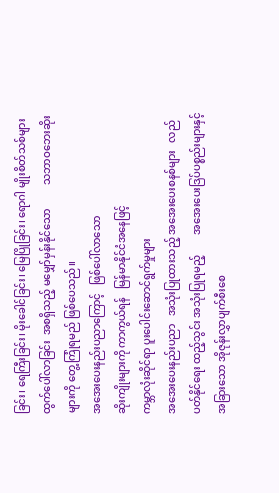ခြင်း၊ ရေကြီးခြင်း၊ မိုးခေါင်ခြင်း၊ မြေပြိုခြင်း၊ ရောဂါ မျိုးစိတ်သစ်များ     ထွက်ပေါ်လာခြင်း  အစရှိသည့် မမျှော်မှန်းနိုင်သော         သဘာဝဘေးဆိုးများကို တွေ့ကြုံရမည် ဖြစ်ပေသည်။
အအေးပေးနည်းပညာကြောင့်   ဖြစ်ပေါ်လာသော
ဆိုးကျိုးများကို ကာကွယ်ရန်   မြန်မာနိုင်ငံအနေဖြင့်
ကမ္ဘာလုံးဆိုင်ရာ ပူးပေါင်းဆောင်ရွက်မှုများ
အအေးပေးနည်းပညာ   အသုံးပြုထားသည့် အအေးပေးစနစ်များ   လည်ပတ်နိုင်ရေး ထည့်သွင်း အသုံးပြုရမည့်        အအေးပေးဒြပ်ပစ္စည်းများနှင့် အခြားသော အိုဇုန်းလွှာပျက်စီးစေ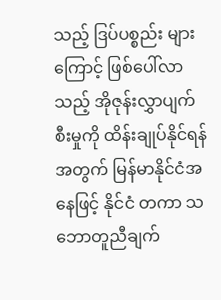သည့် ဒြပ်ပစ္စည်း များကြောင့် ဖြစ်ပေါ်လာသည့် အိုဇုန်းလွှာပျက်စီးမှုကို ထိန်းချုပ်နိုင်ရန်အတွက် မြန်မာနိုင်ငံအနေဖြင့် နိုင်ငံ တကာ သဘောတူညီချက်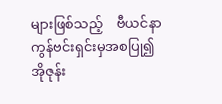များဖြစ်သည့်    ဗီယင်နာ ကွန်ဗင်းရှင်းမှအစပြု၍ အိုဇုန်း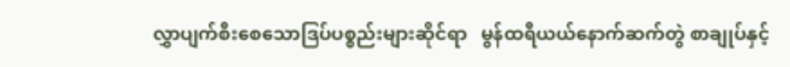လွှာပျက်စီးစေသောဒြပ်ပစ္စည်းများဆိုင်ရာ   မွန်ထရီယယ်နောက်ဆက်တွဲ စာချုပ်နှင့်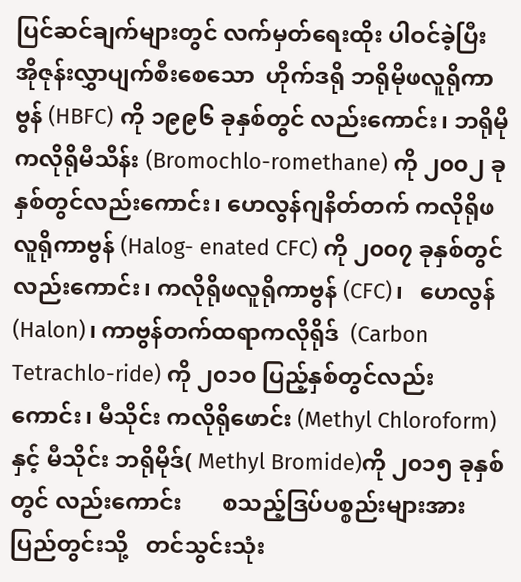ပြင်ဆင်ချက်များတွင် လက်မှတ်ရေးထိုး ပါဝင်ခဲ့ပြီး     အိုဇုန်းလွှာပျက်စီးစေသော  ဟိုက်ဒရို ဘရိုမိုဖလူရိုကာဗွန် (HBFC) ကို ၁၉၉၆ ခုနှစ်တွင် လည်းကောင်း၊ ဘရိုမိုကလိုရိုမီသိန်း (Bromochlo-romethane) ကို ၂၀၀၂ ခုနှစ်တွင်လည်းကောင်း၊ ဟေလွန်ဂျနိတ်တက် ကလိုရိုဖလူရိုကာဗွန် (Halog- enated CFC) ကို ၂၀၀၇ ခုနှစ်တွင်လည်းကောင်း၊ ကလိုရိုဖလူရိုကာဗွန် (CFC)၊   ဟေလွန်   (Halon)၊ ကာဗွန်တက်ထရာကလိုရိုဒ်  (Carbon  Tetrachlo-ride) ကို ၂၀၁၀ ပြည့်နှစ်တွင်လည်းကောင်း၊ မီသိုင်း ကလိုရိုဖောင်း (Methyl Chloroform) နှင့် မီသိုင်း ဘရိုမိုဒ်( Methyl Bromide)ကို ၂၀၁၅ ခုနှစ်တွင် လည်းကောင်း       စသည့်ဒြပ်ပစ္စည်းများအား  ပြည်တွင်းသို့   တင်သွင်းသုံး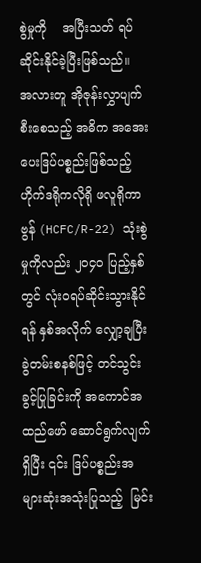စွဲမှုကို    အပြီးသတ် ရပ်ဆိုင်းနိုင်ခဲ့ပြီးဖြစ်သည်။
အလားတူ အိုဇုန်းလွှာပျက်စီးစေသည့် အဓိက အအေးပေးဒြပ်ပစ္စည်းဖြစ်သည့်  ဟိုက်ဒရိုကလိုရို ဖလူရိုကာဗွန် (HCFC/R-22) သုံးစွဲမှုကိုလည်း ၂၀၄၀ ပြည့်နှစ်တွင် လုံးဝရပ်ဆိုင်းသွားနိုင်ရန် နှစ်အလိုက် လျှော့ချပြီး ခွဲတမ်းစနစ်ဖြင့် တင်သွင်းခွင့်ပြုခြင်းကို အကောင်အထည်ဖော် ဆောင်ရွက်လျက်ရှိပြီး ၎င်း ဒြပ်ပစ္စည်းအများဆုံးအသုံးပြုသည့်  မြင်း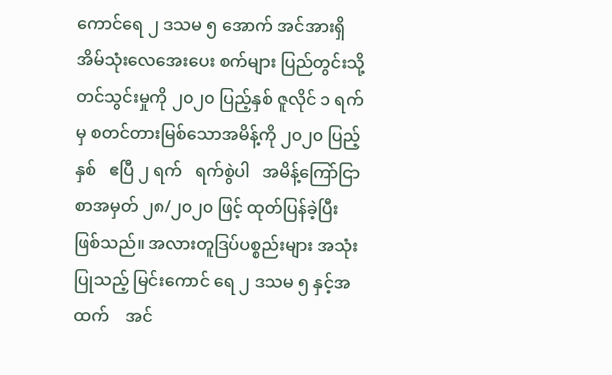ကောင်ရေ ၂ ဒသမ ၅ အောက် အင်အားရှိ အိမ်သုံးလေအေးပေး စက်များ ပြည်တွင်းသို့ တင်သွင်းမှုကို ၂၀၂၀ ပြည့်နှစ် ဇူလိုင် ၁ ရက်မှ စတင်တားမြစ်သောအမိန့်ကို ၂၀၂၀ ပြည့်နှစ်   ဧပြီ ၂ ရက်   ရက်စွဲပါ   အမိန့်ကြော်ငြာ စာအမှတ် ၂၈/၂၀၂၀ ဖြင့် ထုတ်ပြန်ခဲ့ပြီး ဖြစ်သည်။ အလားတူဒြပ်ပစ္စည်းများ အသုံးပြုသည့် မြင်းကောင် ရေ ၂ ဒသမ ၅ နှင့်အထက်    အင်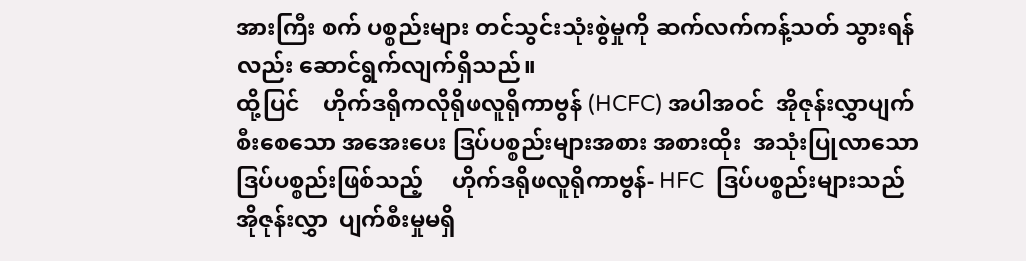အားကြီး စက် ပစ္စည်းများ တင်သွင်းသုံးစွဲမှုကို ဆက်လက်ကန့်သတ် သွားရန်လည်း ဆောင်ရွက်လျက်ရှိသည်။
ထို့ပြင်    ဟိုက်ဒရိုကလိုရိုဖလူရိုကာဗွန် (HCFC) အပါအဝင်  အိုဇုန်းလွှာပျက်စီးစေသော အအေးပေး ဒြပ်ပစ္စည်းများအစား အစားထိုး  အသုံးပြုလာသော ဒြပ်ပစ္စည်းဖြစ်သည့်     ဟိုက်ဒရိုဖလူရိုကာဗွန်- HFC  ဒြပ်ပစ္စည်းများသည် အိုဇုန်းလွှာ  ပျက်စီးမှုမရှိ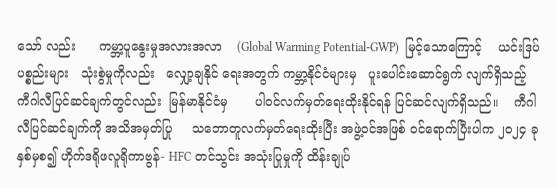သော် လည်း      ကမ္ဘာ့ပူနွေးမှုအလားအလာ    (Global Warming Potential-GWP)  မြင့်သောကြောင့်    ယင်းဒြပ်ပစ္စည်းများ   သုံးစွဲမှုကိုလည်း   လျှော့ချနိုင် ရေးအတွက် ကမ္ဘာ့နိုင်ငံများမှ   ပူးပေါင်းဆောင်ရွက် လျက်ရှိသည့်     ကီဂါလီပြင်ဆင်ချက်တွင်လည်း  မြန်မာနိုင်ငံမှ       ပါဝင်လက်မှတ်ရေးထိုးနိုင်ရန် ပြင်ဆင်လျက်ရှိသည်။    ကီဂါလီပြင်ဆင်ချက်ကို အသိအမှတ်ပြု     သဘောတူလက်မှတ်ရေးထိုးပြီး အဖွဲ့ဝင်အဖြစ် ဝင်ရောက်ပြီးပါက ၂၀၂၄ ခုနှစ်မှစ၍ ဟိုက်ဒရိုဖလူရိုကာဗွန်- HFC တင်သွင်း အသုံးပြုမှုကို ထိန်းချုပ်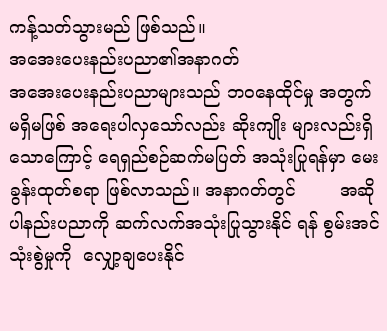ကန့်သတ်သွားမည် ဖြစ်သည်။
အအေးပေးနည်းပညာ၏အနာဂတ်
အအေးပေးနည်းပညာများသည် ဘဝနေထိုင်မှု အတွက် မရှိမဖြစ် အရေးပါလှသော်လည်း ဆိုးကျိုး များလည်းရှိသောကြောင့် ရေရှည်စဉ်ဆက်မပြတ် အသုံးပြုရန်မှာ မေးခွန်းထုတ်စရာ ဖြစ်လာသည်။ အနာဂတ်တွင်        အဆိုပါနည်းပညာကို ဆက်လက်အသုံးပြုသွားနိုင် ရန် စွမ်းအင်သုံးစွဲမှုကို  လျှော့ချပေးနိုင်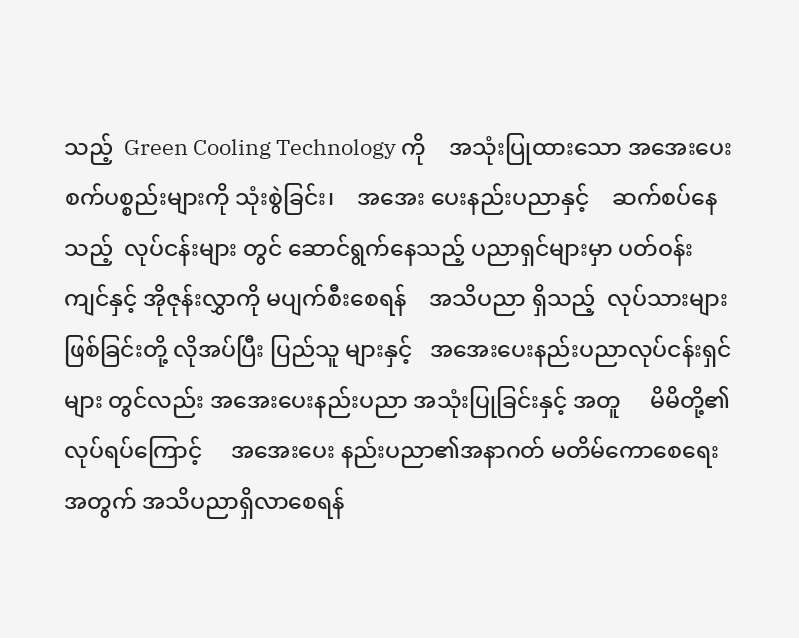သည့်  Green Cooling Technology ကို    အသုံးပြုထားသော အအေးပေးစက်ပစ္စည်းများကို သုံးစွဲခြင်း၊    အအေး ပေးနည်းပညာနှင့်    ဆက်စပ်နေသည့်  လုပ်ငန်းများ တွင် ဆောင်ရွက်နေသည့် ပညာရှင်များမှာ ပတ်ဝန်း ကျင်နှင့် အိုဇုန်းလွှာကို မပျက်စီးစေရန်    အသိပညာ ရှိသည့်  လုပ်သားများဖြစ်ခြင်းတို့ လိုအပ်ပြီး ပြည်သူ များနှင့်   အအေးပေးနည်းပညာလုပ်ငန်းရှင်များ တွင်လည်း အအေးပေးနည်းပညာ အသုံးပြုခြင်းနှင့် အတူ     မိမိတို့၏လုပ်ရပ်ကြောင့်     အအေးပေး နည်းပညာ၏အနာဂတ် မတိမ်ကောစေရေးအတွက် အသိပညာရှိလာစေရန်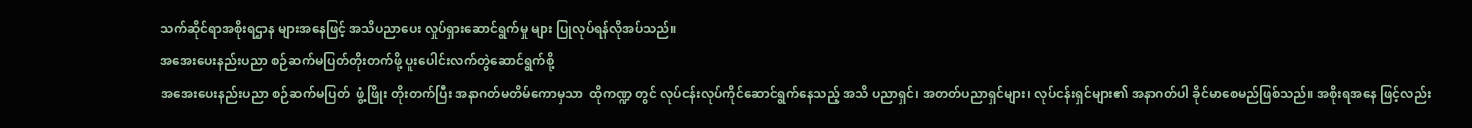သက်ဆိုင်ရာအစိုးရဌာန များအနေဖြင့် အသိပညာပေး လှုပ်ရှားဆောင်ရွက်မှု များ ပြုလုပ်ရန်လိုအပ်သည်။
အအေးပေးနည်းပညာ စဉ်ဆက်မပြတ်တိုးတက်ဖို့ ပူးပေါင်းလက်တွဲဆောင်ရွက်စို့
အအေးပေးနည်းပညာ စဉ်ဆက်မပြတ်  ဖွံ့ဖြိုး တိုးတက်ပြီး အနာဂတ်မတိမ်ကောမှသာ  ထိုကဏ္ဍ တွင် လုပ်ငန်းလုပ်ကိုင်ဆောင်ရွက်နေသည့် အသိ ပညာရှင်၊ အတတ်ပညာရှင်များ၊ လုပ်ငန်းရှင်များ၏ အနာဂတ်ပါ ခိုင်မာစေမည်ဖြစ်သည်။ အစိုးရအနေ ဖြင့်လည်း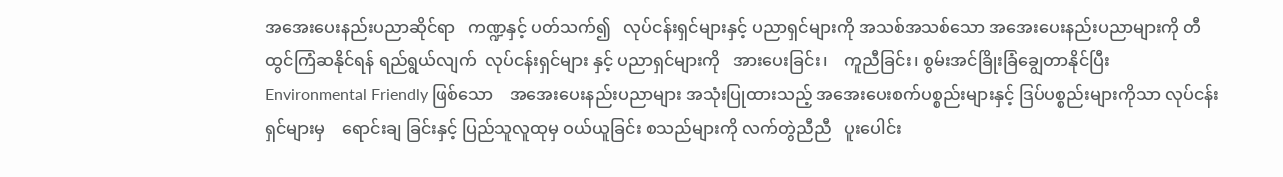အအေးပေးနည်းပညာဆိုင်ရာ   ကဏ္ဍနှင့် ပတ်သက်၍   လုပ်ငန်းရှင်များနှင့် ပညာရှင်များကို အသစ်အသစ်သော အအေးပေးနည်းပညာများကို တီထွင်ကြံဆနိုင်ရန် ရည်ရွယ်လျက်  လုပ်ငန်းရှင်များ နှင့် ပညာရှင်များကို   အားပေးခြင်း၊    ကူညီခြင်း၊ စွမ်းအင်ခြိုးခြံချွေတာနိုင်ပြီး      Environmental Friendly ဖြစ်သော    အအေးပေးနည်းပညာများ အသုံးပြုထားသည့် အအေးပေးစက်ပစ္စည်းများနှင့် ဒြပ်ပစ္စည်းများကိုသာ လုပ်ငန်းရှင်များမှ    ရောင်းချ ခြင်းနှင့် ပြည်သူလူထုမှ ဝယ်ယူခြင်း စသည်များကို လက်တွဲညီညီ   ပူးပေါင်း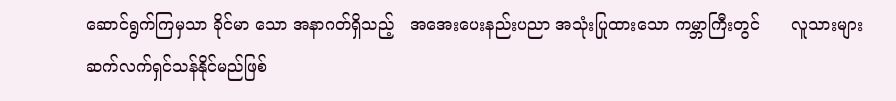ဆောင်ရွက်ကြမှသာ ခိုင်မာ သော အနာဂတ်ရှိသည့်   အအေးပေးနည်းပညာ အသုံးပြုထားသော ကမ္ဘာကြီးတွင်      လူသားများ ဆက်လက်ရှင်သန်နိုင်မည်ဖြစ်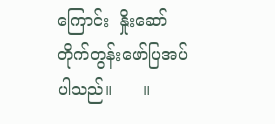ကြောင်း  နှိုးဆော် တိုက်တွန်းဖော်ပြအပ်ပါသည်။      ။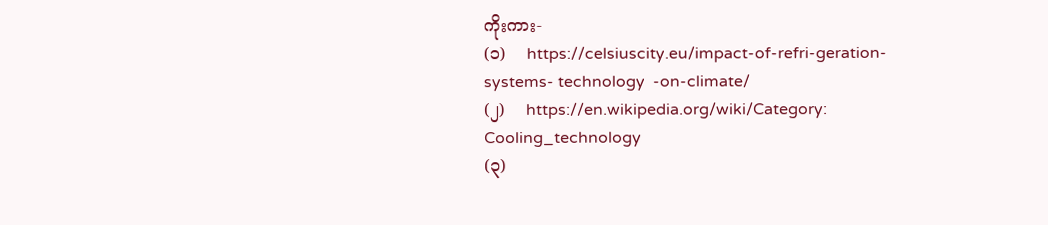ကိုးကား-
(၁)    https://celsiuscity.eu/impact-of-refri-geration- systems- technology  -on-climate/
(၂)    https://en.wikipedia.org/wiki/Category: Cooling_technology
(၃)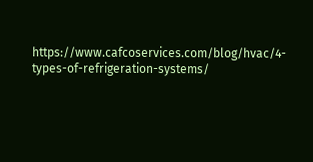https://www.cafcoservices.com/blog/hvac/4-types-of-refrigeration-systems/